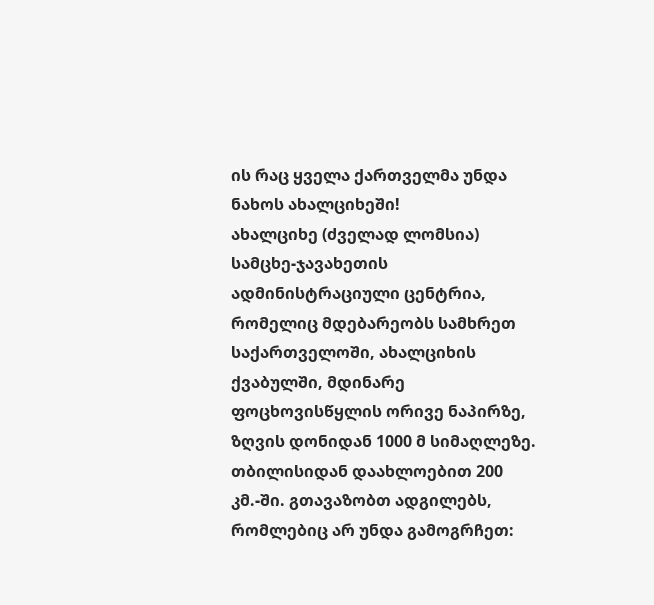ის რაც ყველა ქართველმა უნდა ნახოს ახალციხეში!
ახალციხე (ძველად ლომსია) სამცხე-ჯავახეთის ადმინისტრაციული ცენტრია, რომელიც მდებარეობს სამხრეთ საქართველოში, ახალციხის ქვაბულში, მდინარე ფოცხოვისწყლის ორივე ნაპირზე, ზღვის დონიდან 1000 მ სიმაღლეზე. თბილისიდან დაახლოებით 200 კმ.-ში. გთავაზობთ ადგილებს, რომლებიც არ უნდა გამოგრჩეთ: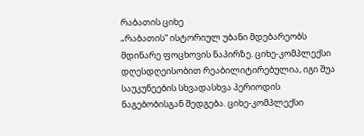რაბათის ციხე
„რაბათის“ ისტორიულ უბანი მდებარეობს მდინარე ფოცხოვის ნაპირზე. ციხე-კომპლექსი დღესდღეისობით რეაბილიტირებულია, იგი შუა საუკუნეების სხვადასხვა პერიოდის ნაგებობისგან შედგება. ციხე-კომპლექსი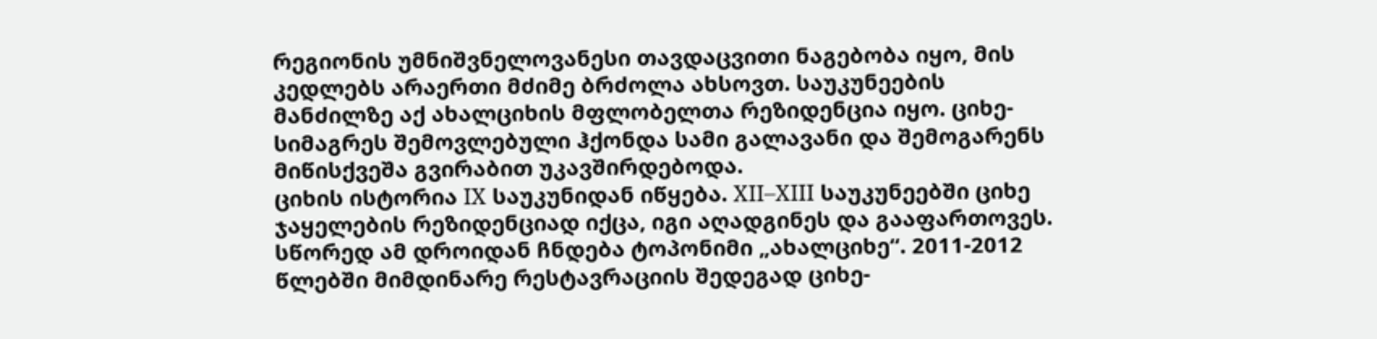რეგიონის უმნიშვნელოვანესი თავდაცვითი ნაგებობა იყო, მის კედლებს არაერთი მძიმე ბრძოლა ახსოვთ. საუკუნეების მანძილზე აქ ახალციხის მფლობელთა რეზიდენცია იყო. ციხე-სიმაგრეს შემოვლებული ჰქონდა სამი გალავანი და შემოგარენს მიწისქვეშა გვირაბით უკავშირდებოდა.
ციხის ისტორია IX საუკუნიდან იწყება. XII–XIII საუკუნეებში ციხე ჯაყელების რეზიდენციად იქცა, იგი აღადგინეს და გააფართოვეს. სწორედ ამ დროიდან ჩნდება ტოპონიმი „ახალციხე“. 2011-2012 წლებში მიმდინარე რესტავრაციის შედეგად ციხე-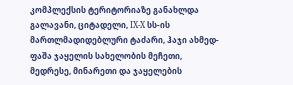კომპლექსის ტერიტორიაზე განახლდა გალავანი, ციტადელი, IX-X სს-ის მართლმადიდებლური ტაძარი, ჰაჯი ახმედ-ფაშა ჯაყელის სახელობის მეჩეთი, მედრესე, მინარეთი და ჯაყელების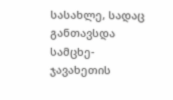სასახლე, სადაც განთავსდა სამცხე-ჯავახეთის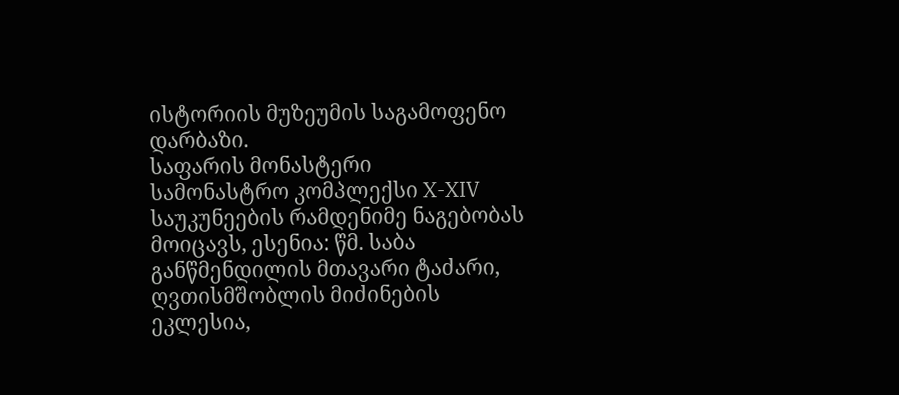ისტორიის მუზეუმის საგამოფენო დარბაზი.
საფარის მონასტერი
სამონასტრო კომპლექსი X-XIV საუკუნეების რამდენიმე ნაგებობას მოიცავს, ესენია: წმ. საბა განწმენდილის მთავარი ტაძარი, ღვთისმშობლის მიძინების ეკლესია,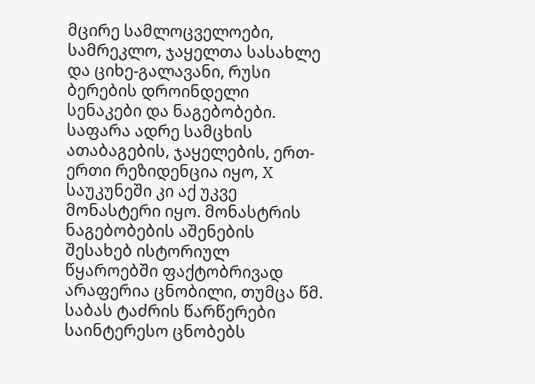მცირე სამლოცველოები, სამრეკლო, ჯაყელთა სასახლე და ციხე-გალავანი, რუსი ბერების დროინდელი სენაკები და ნაგებობები. საფარა ადრე სამცხის ათაბაგების, ჯაყელების, ერთ-ერთი რეზიდენცია იყო, X საუკუნეში კი აქ უკვე მონასტერი იყო. მონასტრის ნაგებობების აშენების შესახებ ისტორიულ წყაროებში ფაქტობრივად არაფერია ცნობილი, თუმცა წმ. საბას ტაძრის წარწერები საინტერესო ცნობებს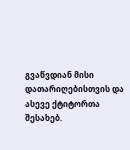გვაწვდიან მისი დათარიღებისთვის და ასევე ქტიტორთა შესახებ.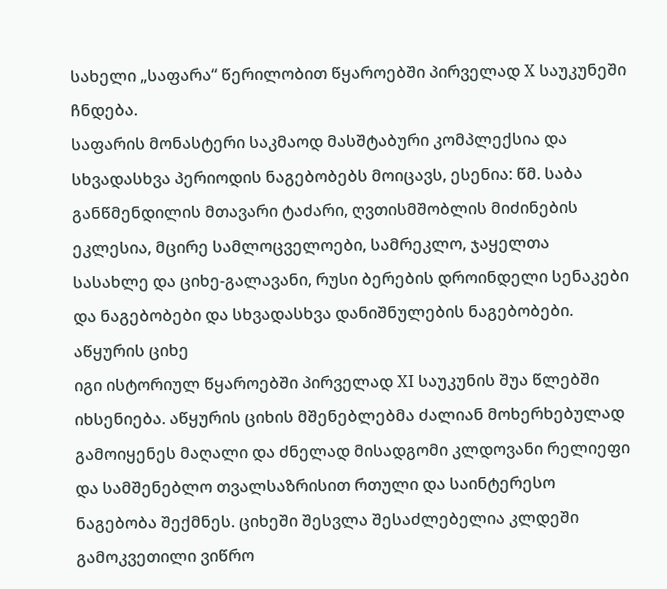სახელი „საფარა“ წერილობით წყაროებში პირველად X საუკუნეში ჩნდება.
საფარის მონასტერი საკმაოდ მასშტაბური კომპლექსია და სხვადასხვა პერიოდის ნაგებობებს მოიცავს, ესენია: წმ. საბა განწმენდილის მთავარი ტაძარი, ღვთისმშობლის მიძინების ეკლესია, მცირე სამლოცველოები, სამრეკლო, ჯაყელთა სასახლე და ციხე-გალავანი, რუსი ბერების დროინდელი სენაკები და ნაგებობები და სხვადასხვა დანიშნულების ნაგებობები.
აწყურის ციხე
იგი ისტორიულ წყაროებში პირველად XI საუკუნის შუა წლებში იხსენიება. აწყურის ციხის მშენებლებმა ძალიან მოხერხებულად გამოიყენეს მაღალი და ძნელად მისადგომი კლდოვანი რელიეფი და სამშენებლო თვალსაზრისით რთული და საინტერესო ნაგებობა შექმნეს. ციხეში შესვლა შესაძლებელია კლდეში გამოკვეთილი ვიწრო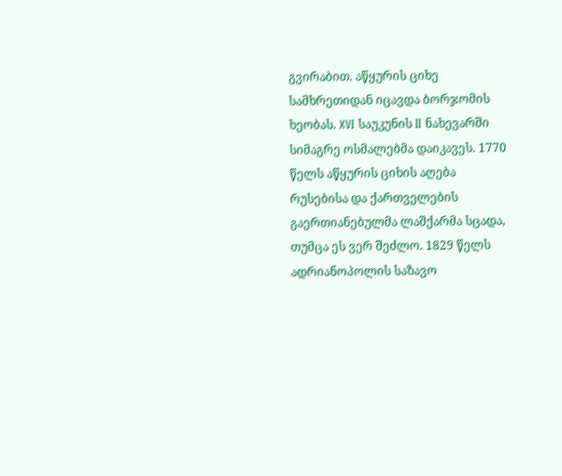გვირაბით. აწყურის ციხე სამხრეთიდან იცავდა ბორჯომის ხეობას. XVI საუკუნის II ნახევარში სიმაგრე ოსმალებმა დაიკავეს. 1770 წელს აწყურის ციხის აღება რუსებისა და ქართველების გაერთიანებულმა ლაშქარმა სცადა, თუმცა ეს ვერ შეძლო. 1829 წელს ადრიანოპოლის საზავო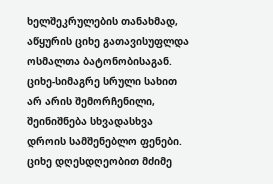ხელშეკრულების თანახმად, აწყურის ციხე გათავისუფლდა ოსმალთა ბატონობისაგან. ციხე-სიმაგრე სრული სახით არ არის შემორჩენილი, შეინიშნება სხვადასხვა დროის სამშენებლო ფენები. ციხე დღესდღეობით მძიმე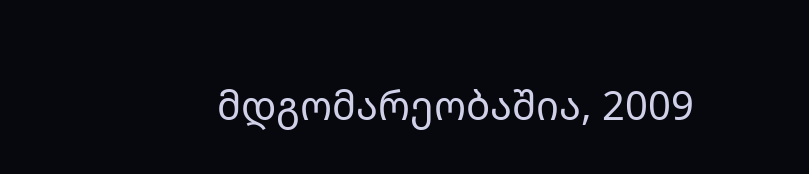მდგომარეობაშია, 2009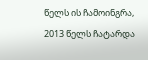წელს ის ჩამოინგრა, 2013 წელს ჩატარდა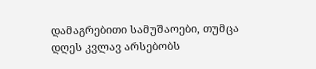დამაგრებითი სამუშაოები, თუმცა დღეს კვლავ არსებობს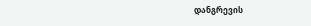დანგრევის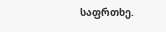საფრთხე.